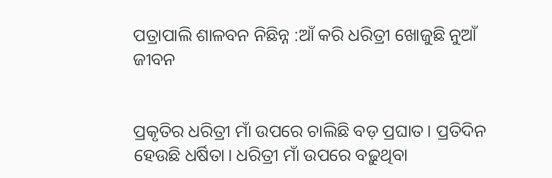ପତ୍ରାପାଲି ଶାଳବନ ନିଛିନ୍ନ :ଆଁ କରି ଧରିତ୍ରୀ ଖୋଜୁଛି ନୁଆଁ ଜୀବନ


ପ୍ରକୃତିର ଧରିତ୍ରୀ ମାଁ ଉପରେ ଚାଲିଛି ବଡ଼ ପ୍ରଘାତ। ପ୍ରତିଦିନ ହେଉଛି ଧର୍ଷିତା। ଧରିତ୍ରୀ ମାଁ ଉପରେ ବଢ଼ୁଥିବା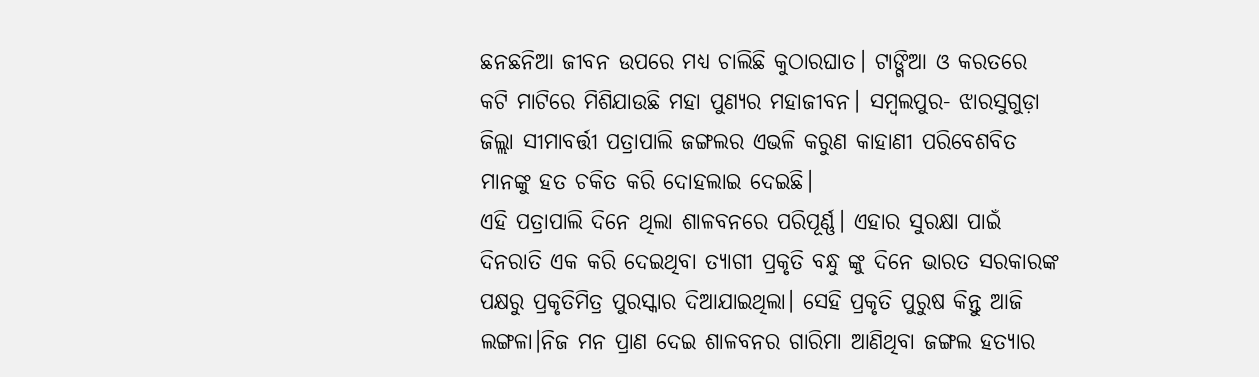ଛନଛନିଆ ଜୀବନ ଉପରେ ମଧ୍ୟ ଚାଲିଛି କୁଠାରଘାତ। ଟାଙ୍ଗିଆ ଓ କରତରେ କଟି ମାଟିରେ ମିଶିଯାଉଛି ମହା ପୁଣ୍ୟର ମହାଜୀବନ। ସମ୍ବଲପୁର- ଝାରସୁଗୁଡ଼ା ଜିଲ୍ଲା ସୀମାବର୍ତ୍ତୀ ପତ୍ରାପାଲି ଜଙ୍ଗଲର ଏଭଳି କରୁଣ କାହାଣୀ ପରିବେଶବିତ ମାନଙ୍କୁ ହତ ଚକିତ କରି ଦୋହଲାଇ ଦେଇଛି।
ଏହି ପତ୍ରାପାଲି ଦିନେ ଥିଲା ଶାଳବନରେ ପରିପୂର୍ଣ୍ଣ। ଏହାର ସୁରକ୍ଷା ପାଇଁ ଦିନରାତି ଏକ କରି ଦେଇଥିବା ତ୍ୟାଗୀ ପ୍ରକୃତି ବନ୍ଧୁ ଙ୍କୁ ଦିନେ ଭାରତ ସରକାରଙ୍କ ପକ୍ଷରୁ ପ୍ରକୃତିମିତ୍ର ପୁରସ୍କାର ଦିଆଯାଇଥିଲା। ସେହି ପ୍ରକୃତି ପୁରୁଷ କିନ୍ତୁ ଆଜି ଲଙ୍ଗଳା।ନିଜ ମନ ପ୍ରାଣ ଦେଇ ଶାଳବନର ଗାରିମା ଆଣିଥିବା ଜଙ୍ଗଲ ହତ୍ୟାର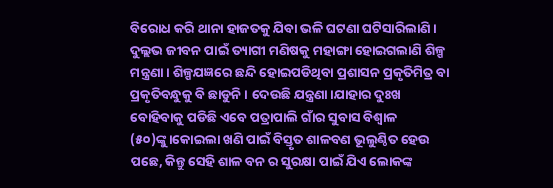ବିରୋଧ କରି ଥାନା ହାଜତକୁ ଯିବା ଭଳି ଘଟଣା ଘଟିସାରିଲାଣି। ଦୁଲ୍ଲଭ ଜୀବନ ପାଇଁ ତ୍ୟାଗୀ ମଣିଷକୁ ମହାଙ୍ଗା ହୋଇଗଲାଣି ଶିଳ୍ପ ମନ୍ତ୍ରଣା। ଶିଳ୍ପଯଜ୍ଞରେ ଛନ୍ଦି ହୋଇପଡିଥିବା ପ୍ରଶାସନ ପ୍ରକୃତିମିତ୍ର ବା ପ୍ରକୃତିବନ୍ଧୁକୁ ବି ଛାଡୁନି। ଦେଉଛି ଯନ୍ତ୍ରଣା।ଯାହାର ଦୁଃଖ ବୋହିବାକୁ ପଡିଛି ଏବେ ପତ୍ରାପାଲି ଗାଁର ସୁବାସ ବିଶ୍ୱାଳ (୫୦)ଙ୍କୁ।କୋଇଲା ଖଣି ପାଇଁ ବିସ୍ତୃତ ଶାଳବଣ ଭୂଲୁଣ୍ଠିତ ହେଉ ପଛେ, କିନ୍ତୁ ସେହି ଶାଳ ବନ ର ସୁରକ୍ଷା ପାଇଁ ଯିଏ ଲୋକଙ୍କ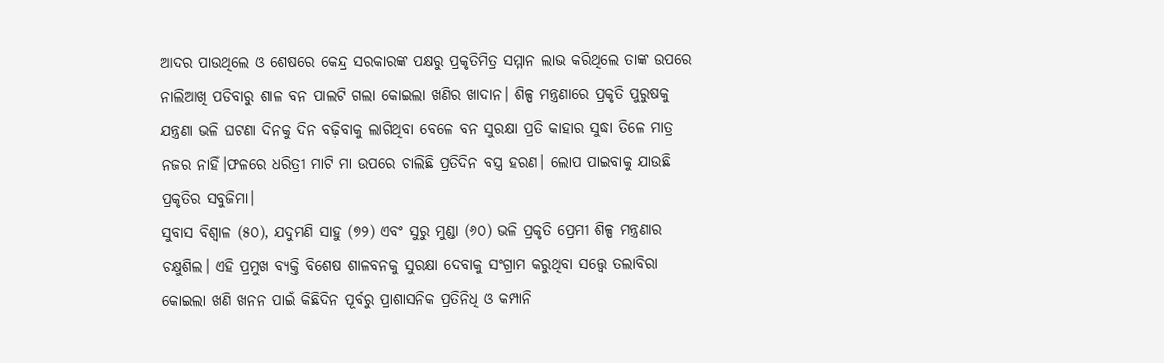ଆଦର ପାଉଥିଲେ ଓ ଶେଷରେ କେନ୍ଦ୍ର ସରକାରଙ୍କ ପକ୍ଷରୁ ପ୍ରକୃତିମିତ୍ର ସମ୍ମାନ ଲାଭ କରିଥିଲେ ତାଙ୍କ ଉପରେ ନାଲିଆଖି ପଡିବାରୁ ଶାଳ ବନ ପାଲଟି ଗଲା କୋଇଲା ଖଣିର ଖାଦାନ। ଶିଳ୍ପ ମନ୍ତ୍ରଣାରେ ପ୍ରକୃତି ପୁରୁଷକୁ ଯନ୍ତ୍ରଣା ଭଳି ଘଟଣା ଦିନକୁ ଦିନ ବଢ଼ିବାକୁ ଲାଗିଥିବା ବେଳେ ବନ ସୁରକ୍ଷା ପ୍ରତି କାହାର ସୁଦ୍ଧା ତିଳେ ମାତ୍ର ନଜର ନାହିଁ।ଫଳରେ ଧରିତ୍ରୀ ମାଟି ମା ଉପରେ ଚାଲିଛି ପ୍ରତିଦିନ ବସ୍ତ୍ର ହରଣ। ଲୋପ ପାଇବାକୁ ଯାଉଛି ପ୍ରକୃତିର ସବୁଜିମା।
ସୁବାସ ବିଶ୍ବାଳ (୫୦), ଯଦୁମଣି ସାହୁ (୭୨) ଏବଂ ସୁରୁ ମୁଣ୍ଡା (୬୦) ଭଳି ପ୍ରକୃତି ପ୍ରେମୀ ଶିଳ୍ପ ମନ୍ତ୍ରଣାର ଚକ୍ଷୁଶିଲ। ଏହି ପ୍ରମୁଖ ବ୍ୟକ୍ତି ବିଶେଷ ଶାଳବନକୁ ସୁରକ୍ଷା ଦେବାକୁ ସଂଗ୍ରାମ କରୁଥିବା ସତ୍ତ୍ବେ ତଲାବିରା କୋଇଲା ଖଣି ଖନନ ପାଇଁ କିଛିଦିନ ପୂର୍ବରୁ ପ୍ରାଶାସନିକ ପ୍ରତିନିଧି ଓ କମ୍ପାନି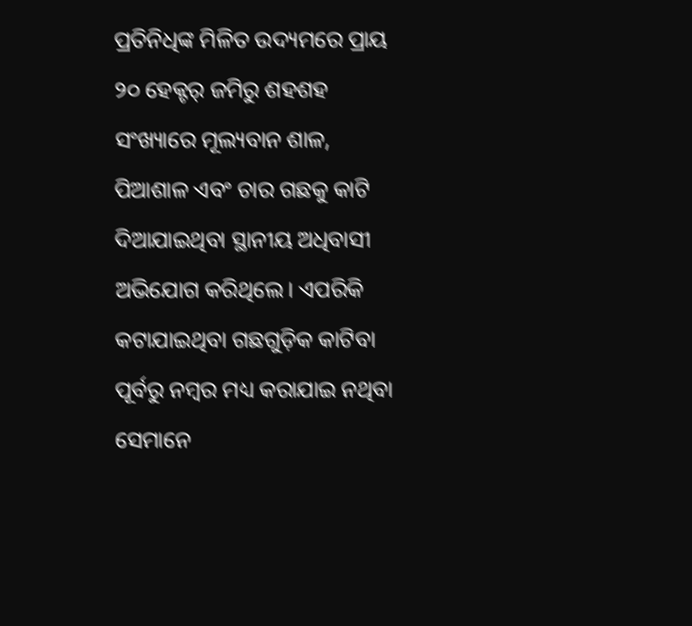ପ୍ରତିନିଧିଙ୍କ ମିଳିତ ଉଦ୍ୟମରେ ପ୍ରାୟ ୨୦ ହେକ୍ଟର୍ ଜମିରୁ ଶହଶହ ସଂଖ୍ୟାରେ ମୂଲ୍ୟବାନ ଶାଳ, ପିଆଶାଳ ଏବଂ ଚାର ଗଛକୁ କାଟି ଦିଆଯାଇଥିବା ସ୍ଥାନୀୟ ଅଧିବାସୀ ଅଭିଯୋଗ କରିଥିଲେ। ଏପରିକି କଟାଯାଇଥିବା ଗଛଗୁଡ଼ିକ କାଟିବା ପୂର୍ବରୁ ନମ୍ବର ମଧ୍ୟ କରାଯାଇ ନଥିବା ସେମାନେ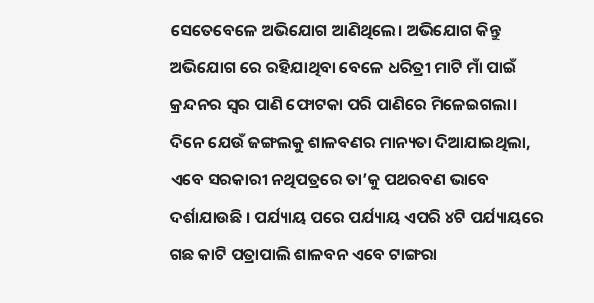ସେତେବେଳେ ଅଭିଯୋଗ ଆଣିଥିଲେ। ଅଭିଯୋଗ କିନ୍ତୁ ଅଭିଯୋଗ ରେ ରହିଯାଥିବା ବେଳେ ଧରିତ୍ରୀ ମାଟି ମାଁ ପାଇଁ କ୍ରନ୍ଦନର ସ୍ୱର ପାଣି ଫୋଟକା ପରି ପାଣିରେ ମିଳେଇଗଲା।
ଦିନେ ଯେଉଁ ଜଙ୍ଗଲକୁ ଶାଳବଣର ମାନ୍ୟତା ଦିଆଯାଇଥିଲା, ଏବେ ସରକାରୀ ନଥିପତ୍ରରେ ତା’କୁ ପଥରବଣ ଭାବେ ଦର୍ଶାଯାଉଛି । ପର୍ଯ୍ୟାୟ ପରେ ପର୍ଯ୍ୟାୟ ଏପରି ୪ଟି ପର୍ଯ୍ୟାୟରେ ଗଛ କାଟି ପତ୍ରାପାଲି ଶାଳବନ ଏବେ ଟାଙ୍ଗରା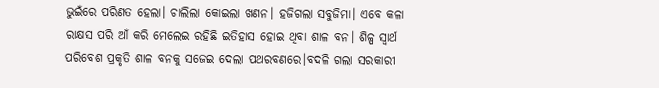ଭୁଇଁରେ ପରିଣତ ହେଲା। ଚାଲିଲା କୋଇଲା ଖଣନ। ହଜିଗଲା ସବୁଜିମା। ଏବେ କଳା ରାକ୍ଷସ ପରି ଆଁ କରି ମେଲେଇ ରହିଛି ଇତିହାସ ହୋଇ ଥିବା ଶାଳ ବନ। ଶିଳ୍ପ ସ୍ୱାର୍ଥ ପରିବେଶ ପ୍ରକୃତି ଶାଳ ବନକୁ ସଜେଇ ଦେଲା ପଥରବଣରେ।ବଦଳି ଗଲା ସରକାରୀ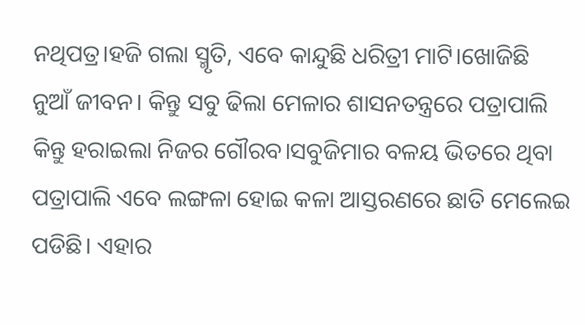ନଥିପତ୍ର।ହଜି ଗଲା ସ୍ମୃତି, ଏବେ କାନ୍ଦୁଛି ଧରିତ୍ରୀ ମାଟି।ଖୋଜିଛି ନୁଆଁ ଜୀବନ। କିନ୍ତୁ ସବୁ ଢିଲା ମେଳାର ଶାସନତନ୍ତ୍ରରେ ପତ୍ରାପାଲି କିନ୍ତୁ ହରାଇଲା ନିଜର ଗୌରବ।ସବୁଜିମାର ବଳୟ ଭିତରେ ଥିବା ପତ୍ରାପାଲି ଏବେ ଲଙ୍ଗଳା ହୋଇ କଳା ଆସ୍ତରଣରେ ଛାତି ମେଲେଇ ପଡିଛି। ଏହାର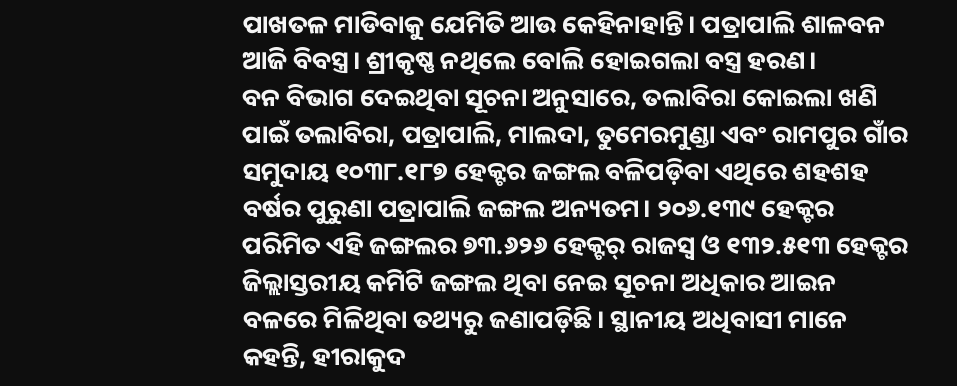ପାଖତଳ ମାଡିବାକୁ ଯେମିତି ଆଉ କେହିନାହାନ୍ତି। ପତ୍ରାପାଲି ଶାଳବନ ଆଜି ବିବସ୍ତ୍ର। ଶ୍ରୀକୃଷ୍ଣ ନଥିଲେ ବୋଲି ହୋଇଗଲା ବସ୍ତ୍ର ହରଣ।
ବନ ବିଭାଗ ଦେଇଥିବା ସୂଚନା ଅନୁସାରେ, ତଲାବିରା କୋଇଲା ଖଣି ପାଇଁ ତଲାବିରା, ପତ୍ରାପାଲି, ମାଲଦା, ତୁମେରମୁଣ୍ଡା ଏବଂ ରାମପୁର ଗାଁର ସମୁଦାୟ ୧୦୩୮.୧୮୭ ହେକ୍ଟର ଜଙ୍ଗଲ ବଳିପଡ଼ିବା ଏଥିରେ ଶହଶହ ବର୍ଷର ପୁରୁଣା ପତ୍ରାପାଲି ଜଙ୍ଗଲ ଅନ୍ୟତମ। ୨୦୬.୧୩୯ ହେକ୍ଟର ପରିମିତ ଏହି ଜଙ୍ଗଲର ୭୩.୬୨୬ ହେକ୍ଟର୍‌ ରାଜସ୍ବ ଓ ୧୩୨.୫୧୩ ହେକ୍ଟର ଜିଲ୍ଲାସ୍ତରୀୟ କମିଟି ଜଙ୍ଗଲ ଥିବା ନେଇ ସୂଚନା ଅଧିକାର ଆଇନ ବଳରେ ମିଳିଥିବା ତଥ୍ୟରୁ ଜଣାପଡ଼ିଛି। ସ୍ଥାନୀୟ ଅଧିବାସୀ ମାନେ କହନ୍ତି, ହୀରାକୁଦ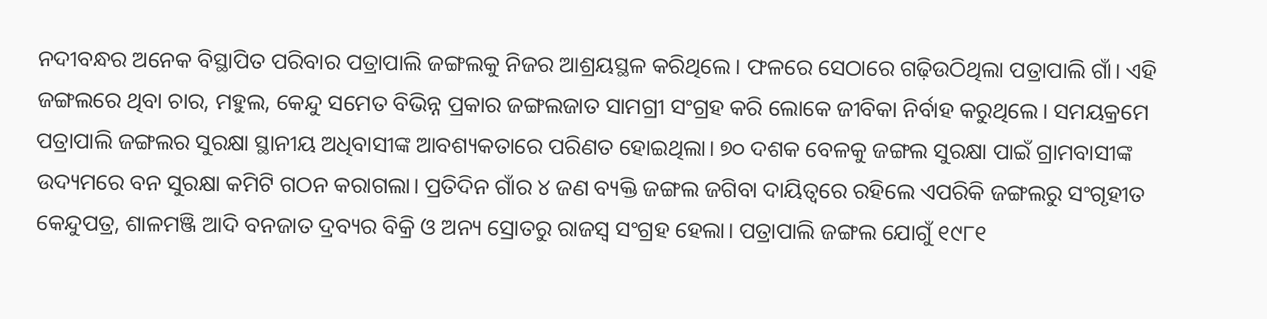ନଦୀବନ୍ଧର ଅନେକ ବିସ୍ଥାପିତ ପରିବାର ପତ୍ରାପାଲି ଜଙ୍ଗଲକୁ ନିଜର ଆଶ୍ରୟସ୍ଥଳ କରିଥିଲେ। ଫଳରେ ସେଠାରେ ଗଢ଼ିଉଠିଥିଲା ପତ୍ରାପାଲି ଗାଁ। ଏହି ଜଙ୍ଗଲରେ ଥିବା ଚାର, ମହୁଲ, କେନ୍ଦୁ ସମେତ ବିଭିନ୍ନ ପ୍ରକାର ଜଙ୍ଗଲଜାତ ସାମଗ୍ରୀ ସଂଗ୍ରହ କରି ଲୋକେ ଜୀବିକା ନିର୍ବାହ କରୁଥିଲେ। ସମୟକ୍ରମେ ପତ୍ରାପାଲି ଜଙ୍ଗଲର ସୁରକ୍ଷା ସ୍ଥାନୀୟ ଅଧିବାସୀଙ୍କ ଆବଶ୍ୟକତାରେ ପରିଣତ ହୋଇଥିଲା। ୭୦ ଦଶକ ବେଳକୁ ଜଙ୍ଗଲ ସୁରକ୍ଷା ପାଇଁ ଗ୍ରାମବାସୀଙ୍କ ଉଦ୍ୟମରେ ବନ ସୁରକ୍ଷା କମିଟି ଗଠନ କରାଗଲା। ପ୍ରତିଦିନ ଗାଁର ୪ ଜଣ ବ୍ୟକ୍ତି ଜଙ୍ଗଲ ଜଗିବା ଦାୟିତ୍ବରେ ରହିଲେ ଏପରିକି ଜଙ୍ଗଲରୁ ସଂଗୃହୀତ କେନ୍ଦୁପତ୍ର, ଶାଳମଞ୍ଜି ଆଦି ବନଜାତ ଦ୍ରବ୍ୟର ବିକ୍ରି ଓ ଅନ୍ୟ ସ୍ରୋତରୁ ରାଜସ୍ବ ସଂଗ୍ରହ ହେଲା। ପତ୍ରାପାଲି ଜଙ୍ଗଲ ଯୋଗୁଁ ୧୯୮୧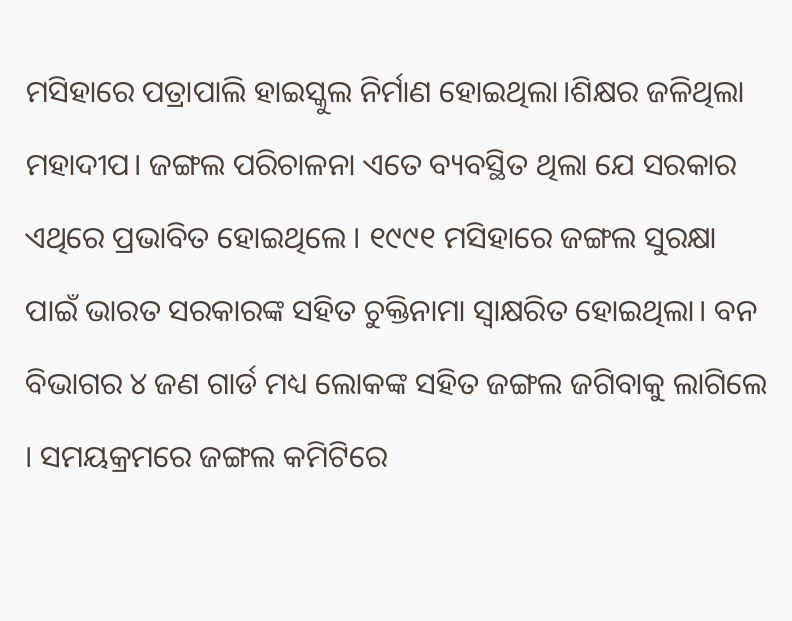ମସିହାରେ ପତ୍ରାପାଲି ହାଇସ୍କୁଲ ନିର୍ମାଣ ହୋଇଥିଲା।ଶିକ୍ଷର ଜଳିଥିଲା ମହାଦୀପ। ଜଙ୍ଗଲ ପରିଚାଳନା ଏତେ ବ୍ୟବସ୍ଥିତ ଥିଲା ଯେ ସରକାର ଏଥିରେ ପ୍ରଭାବିତ ହୋଇଥିଲେ । ୧୯୯୧ ମସିହାରେ ଜଙ୍ଗଲ ସୁରକ୍ଷା ପାଇଁ ଭାରତ ସରକାରଙ୍କ ସହିତ ଚୁକ୍ତିନାମା ସ୍ବାକ୍ଷରିତ ହୋଇଥିଲା। ବନ ବିଭାଗର ୪ ଜଣ ଗାର୍ଡ ମଧ୍ୟ ଲୋକଙ୍କ ସହିତ ଜଙ୍ଗଲ ଜଗିବାକୁ ଲାଗିଲେ । ସମୟକ୍ରମରେ ଜଙ୍ଗଲ କମିଟିରେ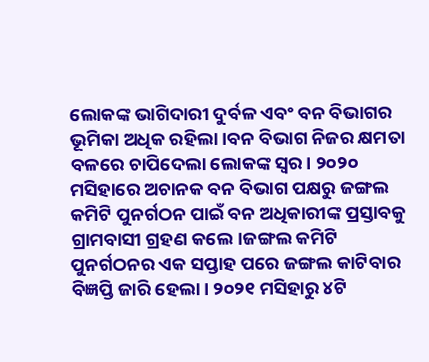ଲୋକଙ୍କ ଭାଗିଦାରୀ ଦୁର୍ବଳ ଏବଂ ବନ ବିଭାଗର ଭୂମିକା ଅଧିକ ରହିଲା।ବନ ବିଭାଗ ନିଜର କ୍ଷମତା ବଳରେ ଚାପିଦେଲା ଲୋକଙ୍କ ସ୍ୱର। ୨୦୨୦ ମସିହାରେ ଅଚାନକ ବନ ବିଭାଗ ପକ୍ଷରୁ ଜଙ୍ଗଲ କମିଟି ପୁନର୍ଗଠନ ପାଇଁ ବନ ଅଧିକାରୀଙ୍କ ପ୍ରସ୍ତାବକୁ ଗ୍ରାମବାସୀ ଗ୍ରହଣ କଲେ।ଜଙ୍ଗଲ କମିଟି ପୁନର୍ଗଠନର ଏକ ସପ୍ତାହ ପରେ ଜଙ୍ଗଲ କାଟିବାର ବିଜ୍ଞପ୍ତି ଜାରି ହେଲା। ୨୦୨୧ ମସିହାରୁ ୪ଟି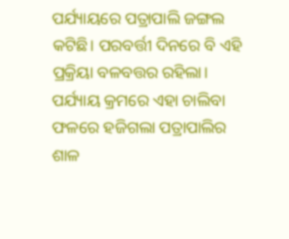ପର୍ଯ୍ୟାୟରେ ପତ୍ରାପାଲି ଜଙ୍ଗଲ କଟିଛି। ପରବର୍ତ୍ତୀ ଦିନରେ ବି ଏହି ପ୍ରକ୍ରିୟା ବଳବତ୍ତର ରହିଲା। ପର୍ଯ୍ୟାୟ କ୍ରମରେ ଏହା ଚାଲିବା ଫଳରେ ହଜିଗଲା ପତ୍ରାପାଲିର ଶାଳ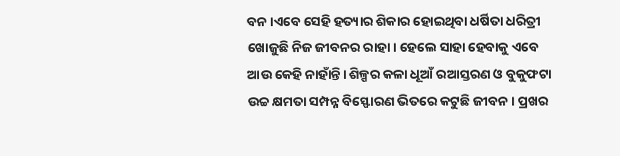ବନ।ଏବେ ସେହି ହତ୍ୟାର ଶିକାର ହୋଇଥିବା ଧର୍ଷିତା ଧରିତ୍ରୀ ଖୋଜୁଛି ନିଜ ଜୀବନର ରାହା। ହେଲେ ସାହା ହେବାକୁ ଏବେ ଆଉ କେହି ନାହାଁନ୍ତି। ଶିଳ୍ପର କଳା ଧୂଆଁ ରଆସ୍ତରଣ ଓ ବୁକୁଫଟା ଉଚ୍ଚ କ୍ଷମତା ସମ୍ପନ୍ନ ବିସ୍ଫୋରଣ ଭିତରେ କଟୁଛି ଜୀବନ। ପ୍ରଖର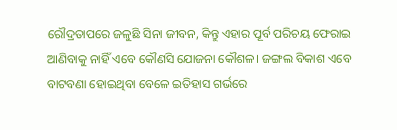ରୌଦ୍ରତାପରେ ଜଳୁଛି ସିନା ଜୀବନ, କିନ୍ତୁ ଏହାର ପୂର୍ବ ପରିଚୟ ଫେରାଇ ଆଣିବାକୁ ନାହିଁ ଏବେ କୌଣସି ଯୋଜନା କୌଶଳ। ଜଙ୍ଗଲ ବିକାଶ ଏବେ ବାଟବଣା ହୋଇଥିବା ବେଳେ ଇତିହାସ ଗର୍ଭରେ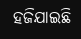ହଜିଯାଇଛି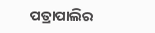ପତ୍ରାପାଲିର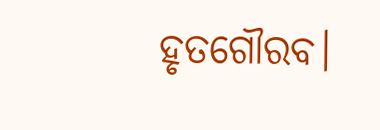ହୃତଗୌରବ।